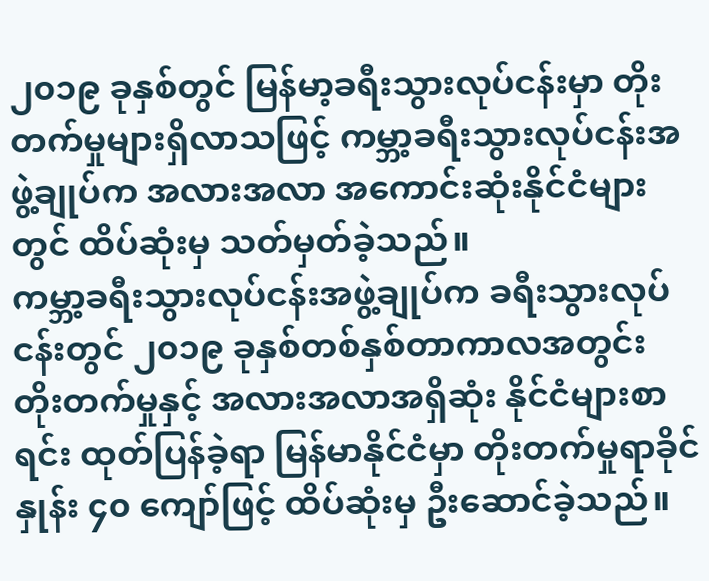၂၀၁၉ ခုနှစ်တွင် မြန်မာ့ခရီးသွားလုပ်ငန်းမှာ တိုးတက်မှုများရှိလာသဖြင့် ကမ္ဘာ့ခရီးသွားလုပ်ငန်းအဖွဲ့ချုပ်က အလားအလာ အကောင်းဆုံးနိုင်ငံများတွင် ထိပ်ဆုံးမှ သတ်မှတ်ခဲ့သည်။
ကမ္ဘာ့ခရီးသွားလုပ်ငန်းအဖွဲ့ချုပ်က ခရီးသွားလုပ်ငန်းတွင် ၂၀၁၉ ခုနှစ်တစ်နှစ်တာကာလအတွင်း တိုးတက်မှုနှင့် အလားအလာအရှိဆုံး နိုင်ငံများစာရင်း ထုတ်ပြန်ခဲ့ရာ မြန်မာနိုင်ငံမှာ တိုးတက်မှုရာခိုင်နှုန်း ၄၀ ကျော်ဖြင့် ထိပ်ဆုံးမှ ဦးဆောင်ခဲ့သည်။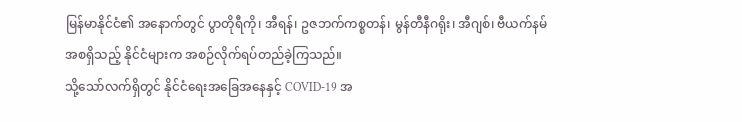မြန်မာနိုင်ငံ၏ အနောက်တွင် ပွာတိုရီကို၊ အီရန်၊ ဥဇဘက်ကစ္စတန်၊ မွန်တီနီဂရိုး၊ အီဂျစ်၊ ဗီယက်နမ် အစရှိသည့် နိုင်ငံများက အစဉ်လိုက်ရပ်တည်ခဲ့ကြသည်။
သို့သော်လက်ရှိတွင် နိုင်ငံရေးအခြေအနေနှင့် COVID-19 အ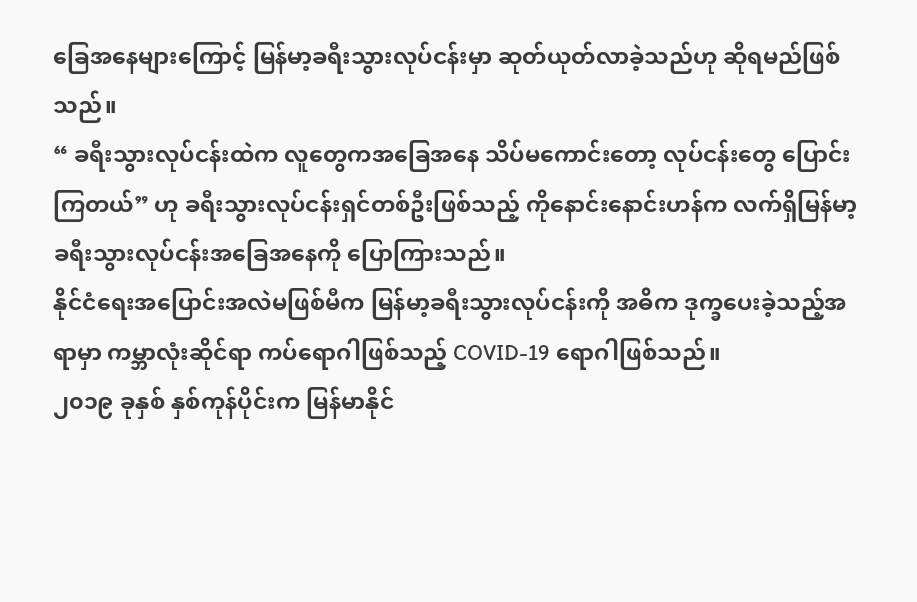ခြေအနေများကြောင့် မြန်မာ့ခရီးသွားလုပ်ငန်းမှာ ဆုတ်ယုတ်လာခဲ့သည်ဟု ဆိုရမည်ဖြစ်သည်။
“ ခရီးသွားလုပ်ငန်းထဲက လူတွေကအခြေအနေ သိပ်မကောင်းတော့ လုပ်ငန်းတွေ ပြောင်းကြတယ်” ဟု ခရီးသွားလုပ်ငန်းရှင်တစ်ဦးဖြစ်သည့် ကိုနောင်းနောင်းဟန်က လက်ရှိမြန်မာ့ခရီးသွားလုပ်ငန်းအခြေအနေကို ပြောကြားသည်။
နိုင်ငံရေးအပြောင်းအလဲမဖြစ်မီက မြန်မာ့ခရီးသွားလုပ်ငန်းကို အဓိက ဒုက္ခပေးခဲ့သည့်အရာမှာ ကမ္ဘာလုံးဆိုင်ရာ ကပ်ရောဂါဖြစ်သည့် COVID-19 ရောဂါဖြစ်သည်။
၂၀၁၉ ခုနှစ် နှစ်ကုန်ပိုင်းက မြန်မာနိုင်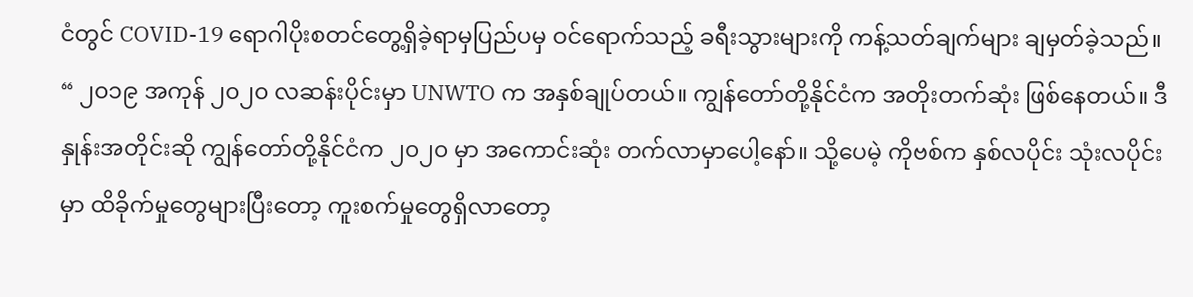ငံတွင် COVID-19 ရောဂါပိုးစတင်တွေ့ရှိခဲ့ရာမှပြည်ပမှ ဝင်ရောက်သည့် ခရီးသွားများကို ကန့်သတ်ချက်များ ချမှတ်ခဲ့သည်။
“ ၂၀၁၉ အကုန် ၂၀၂၀ လဆန်းပိုင်းမှာ UNWTO က အနှစ်ချုပ်တယ်။ ကျွန်တော်တို့နိုင်ငံက အတိုးတက်ဆုံး ဖြစ်နေတယ်။ ဒီနှုန်းအတိုင်းဆို ကျွန်တော်တို့နိုင်ငံက ၂၀၂၀ မှာ အကောင်းဆုံး တက်လာမှာပေါ့နော်။ သို့ပေမဲ့ ကိုဗစ်က နှစ်လပိုင်း သုံးလပိုင်းမှာ ထိခိုက်မှုတွေများပြီးတော့ ကူးစက်မှုတွေရှိလာတော့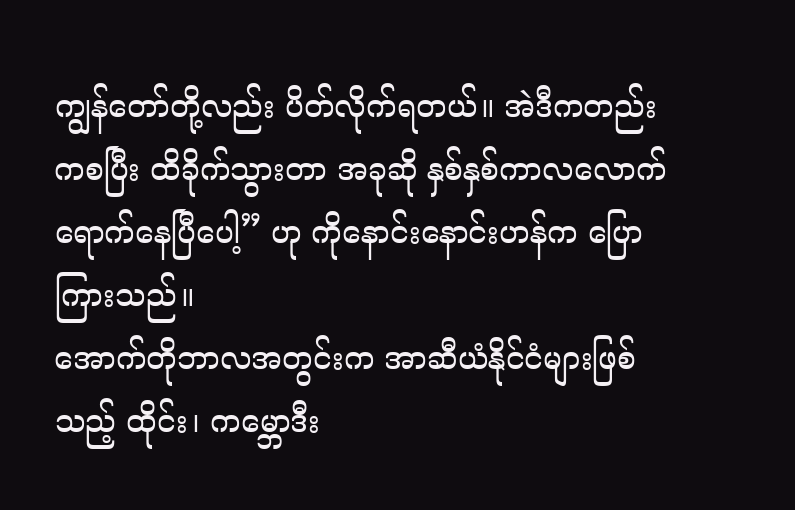ကျွန်တော်တို့လည်း ပိတ်လိုက်ရတယ်။ အဲဒီကတည်းကစပြီး ထိခိုက်သွားတာ အခုဆို နှစ်နှစ်ကာလလောက် ရောက်နေပြီပေါ့” ဟု ကိုနောင်းနောင်းဟန်က ပြောကြားသည်။
အောက်တိုဘာလအတွင်းက အာဆီယံနိုင်ငံများဖြစ်သည့် ထိုင်း၊ ကမ္ဘောဒီး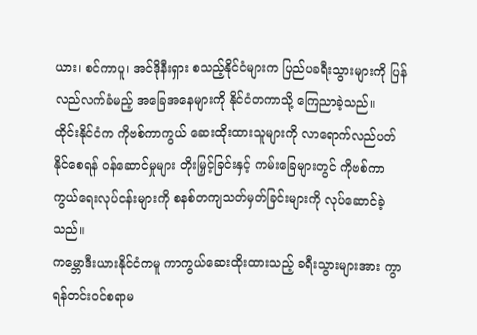ယား၊ စင်ကာပူ၊ အင်ဒိုနီးရှား စသည့်နိုင်ငံများက ပြည်ပခရီးသွားများကို ပြန်လည်လက်ခံမည့် အခြေအနေများကို နိုင်ငံတကာသို့ ကြေညာခဲ့သည်။
ထိုင်းနိုင်ငံက ကိုဗစ်ကာကွယ် ဆေးထိုးထားသူများကို လာရောက်လည်ပတ်နိုင်စေရန် ဝန်ဆောင်မှုများ တိုးမြှင့်ခြင်းနှင့် ကမ်းခြေများတွင် ကိုဗစ်ကာကွယ်ရေးလုပ်ငန်းများကို စနစ်တကျသတ်မှတ်ခြင်းများကို လုပ်ဆောင်ခဲ့သည်။
ကမ္ဘောဒီးယားနိုင်ငံကမူ ကာကွယ်ဆေးထိုးထားသည့် ခရီးသွားများအား ကွာရန်တင်းဝင်စရာမ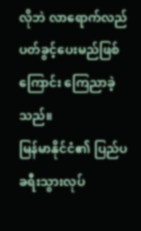လိုဘဲ လာရောက်လည်ပတ်ခွင့်ပေးမည်ဖြစ်ကြောင်း ကြေညာခဲ့သည်။
မြန်မာနိုင်ငံ၏ ပြည်ပခရီးသွားလုပ်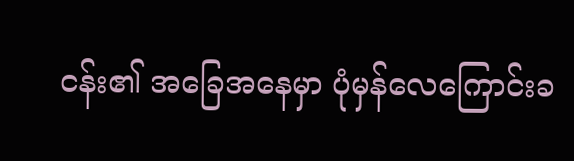ငန်း၏ အခြေအနေမှာ ပုံမှန်လေကြောင်းခ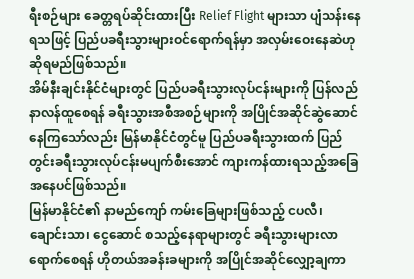ရီးစဉ်များ ခေတ္တရပ်ဆိုင်းထားပြီး Relief Flight များသာ ပျံသန်းနေရသဖြင့် ပြည်ပခရီးသွားများဝင်ရောက်ရန်မှာ အလှမ်းဝေးနေဆဲဟု ဆိုရမည်ဖြစ်သည်။
အိမ်နီးချင်းနိုင်ငံများတွင် ပြည်ပခရီးသွားလုပ်ငန်းများကို ပြန်လည်နာလန်ထူစေရန် ခရီးသွားအစီအစဉ်များကို အပြိုင်အဆိုင်ဆွဲဆောင်နေကြသော်လည်း မြန်မာနိုင်ငံတွင်မူ ပြည်ပခရီးသွားထက် ပြည်တွင်းခရီးသွားလုပ်ငန်းမပျက်စီးအောင် ကျားကန်ထားရသည့်အခြေအနေပင်ဖြစ်သည်။
မြန်မာနိုင်ငံ၏ နာမည်ကျော် ကမ်းခြေများဖြစ်သည့် ငပလီ၊ ချောင်းသာ၊ ငွေဆောင် စသည့်နေရာများတွင် ခရီးသွားများလာရောက်စေရန် ဟိုတယ်အခန်းခများကို အပြိုင်အဆိုင်လျှော့ချကာ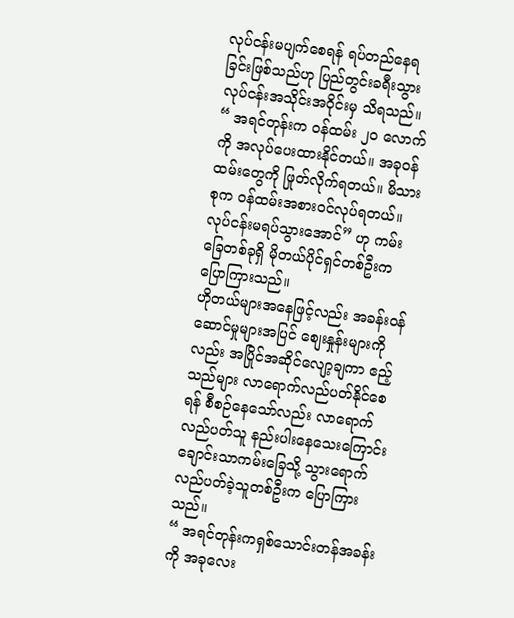လုပ်ငန်းမပျက်စေရန် ရပ်တည်နေရခြင်းဖြစ်သည်ဟု ပြည်တွင်းခရီးသွားလုပ်ငန်းအသိုင်းအဝိုင်းမှ သိရသည်။
“ အရင်တုန်းက ဝန်ထမ်း ၂၀ လောက်ကို အလုပ်ပေးထားနိုင်တယ်။ အခုဝန်ထမ်းတွေကို ဖြုတ်လိုက်ရတယ်။ မိသားစုက ဝန်ထမ်းအစားဝင်လုပ်ရတယ်။ လုပ်ငန်းမရပ်သွားအောင်” ဟု ကမ်းခြေတစ်ခုရှိ မိုတယ်ပိုင်ရှင်တစ်ဦးက ပြောကြားသည်။
ဟိုတယ်များအနေဖြင့်လည်း အခန်းဝန်ဆောင်မှုများအပြင် စျေးနှုန်းများကိုလည်း အပြိုင်အဆိုင်လျော့ချကာ ဧည့်သည်များ လာရောက်လည်ပတ်နိုင်စေရန် စီစဉ်နေသော်လည်း လာရောက်လည်ပတ်သူ နည်းပါးနေသေးကြောင်း ချောင်းသာကမ်းခြေသို့ သွားရောက်လည်ပတ်ခဲ့သူတစ်ဦးက ပြောကြားသည်။
“ အရင်တုန်းကရှစ်သောင်းတန်အခန်းကို အခုလေး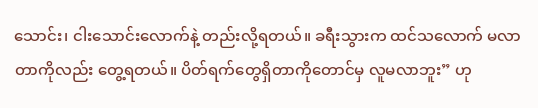သောင်း၊ ငါးသောင်းလောက်နဲ့ တည်းလို့ရတယ်။ ခရီးသွားက ထင်သလောက် မလာတာကိုလည်း တွေ့ရတယ်။ ပိတ်ရက်တွေရှိတာကိုတောင်မှ လူမလာဘူး” ဟု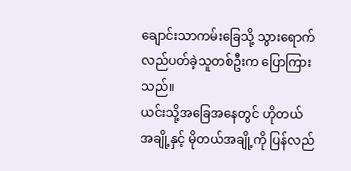ချောင်းသာကမ်းခြေသို့ သွားရောက်လည်ပတ်ခဲ့သူတစ်ဦးက ပြောကြားသည်။
ယင်းသို့အခြေအနေတွင် ဟိုတယ်အချို့နှင့် မိုတယ်အချို့ကို ပြန်လည်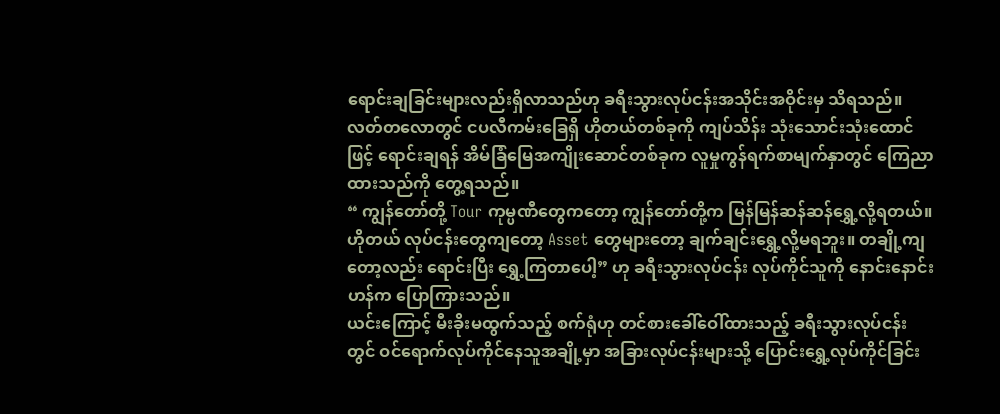ရောင်းချခြင်းများလည်းရှိလာသည်ဟု ခရီးသွားလုပ်ငန်းအသိုင်းအဝိုင်းမှ သိရသည်။
လတ်တလောတွင် ငပလီကမ်းခြေရှိ ဟိုတယ်တစ်ခုကို ကျပ်သိန်း သုံးသောင်းသုံးထောင်ဖြင့် ရောင်းချရန် အိမ်ခြံမြေအကျိုးဆောင်တစ်ခုက လူမှုကွန်ရက်စာမျက်နှာတွင် ကြေညာထားသည်ကို တွေ့ရသည်။
“ ကျွန်တော်တို့ Tour ကုမ္ပဏီတွေကတော့ ကျွန်တော်တို့က မြန်မြန်ဆန်ဆန်ရွှေ့လို့ရတယ်။ ဟိုတယ် လုပ်ငန်းတွေကျတော့ Asset တွေများတော့ ချက်ချင်းရွှေ့လို့မရဘူး။ တချို့ကျတော့လည်း ရောင်းပြီး ရွှေ့ကြတာပေါ့” ဟု ခရီးသွားလုပ်ငန်း လုပ်ကိုင်သူကို နောင်းနောင်းဟန်က ပြောကြားသည်။
ယင်းကြောင့် မီးခိုးမထွက်သည့် စက်ရုံဟု တင်စားခေါ်ဝေါ်ထားသည့် ခရီးသွားလုပ်ငန်းတွင် ဝင်ရောက်လုပ်ကိုင်နေသူအချို့မှာ အခြားလုပ်ငန်းများသို့ ပြောင်းရွှေ့လုပ်ကိုင်ခြင်း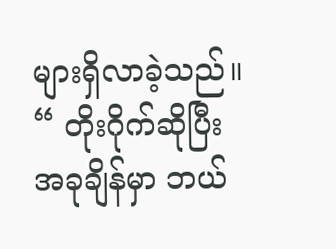များရှိလာခဲ့သည်။
“ တိုးဂိုက်ဆိုပြီး အခုချိန်မှာ ဘယ်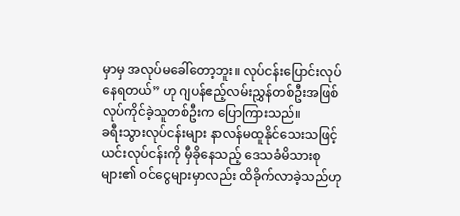မှာမှ အလုပ်မခေါ်တော့ဘူး။ လုပ်ငန်းပြောင်းလုပ်နေရတယ်” ဟု ဂျပန်ဧည့်လမ်းညွှန်တစ်ဦးအဖြစ် လုပ်ကိုင်ခဲ့သူတစ်ဦးက ပြောကြားသည်။
ခရီးသွားလုပ်ငန်းများ နာလန်မထူနိုင်သေးသဖြင့် ယင်းလုပ်ငန်းကို မှီခိုနေသည့် ဒေသခံမိသားစုများ၏ ဝင်ငွေများမှာလည်း ထိခိုက်လာခဲ့သည်ဟု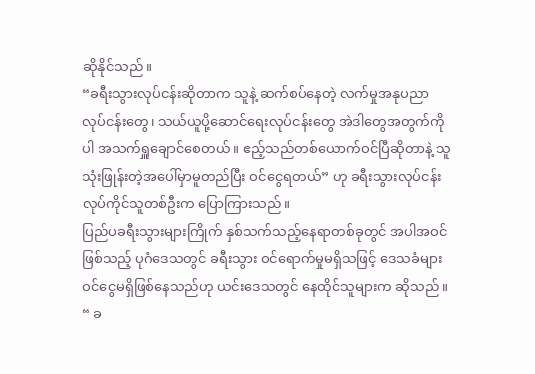ဆိုနိုင်သည်။
“ခရီးသွားလုပ်ငန်းဆိုတာက သူနဲ့ ဆက်စပ်နေတဲ့ လက်မှုအနုပညာလုပ်ငန်းတွေ၊ သယ်ယူပို့ဆောင်ရေးလုပ်ငန်းတွေ အဲဒါတွေအတွက်ကိုပါ အသက်ရှူချောင်စေတယ်။ ဧည့်သည်တစ်ယောက်ဝင်ပြီဆိုတာနဲ့ သူသုံးဖြုန်းတဲ့အပေါ်မှာမူတည်ပြီး ဝင်ငွေရတယ်” ဟု ခရီးသွားလုပ်ငန်းလုပ်ကိုင်သူတစ်ဦးက ပြောကြားသည်။
ပြည်ပခရီးသွားများကြိုက် နှစ်သက်သည့်နေရာတစ်ခုတွင် အပါအဝင်ဖြစ်သည့် ပုဂံဒေသတွင် ခရီးသွား ဝင်ရောက်မှုမရှိသဖြင့် ဒေသခံများ ဝင်ငွေမရှိဖြစ်နေသည်ဟု ယင်းဒေသတွင် နေထိုင်သူများက ဆိုသည်။
“ ခ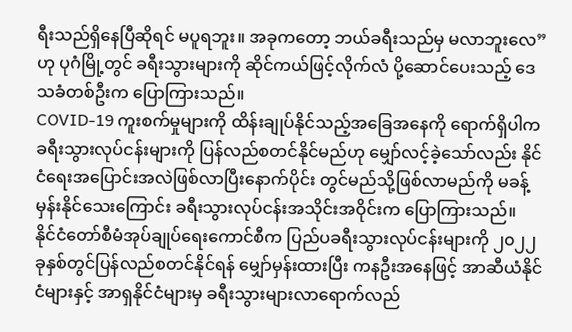ရီးသည်ရှိနေပြီဆိုရင် မပူရဘူး။ အခုကတော့ ဘယ်ခရီးသည်မှ မလာဘူးလေ” ဟု ပုဂံမြို့တွင် ခရီးသွားများကို ဆိုင်ကယ်ဖြင့်လိုက်လံ ပို့ဆောင်ပေးသည့် ဒေသခံတစ်ဦးက ပြောကြားသည်။
COVID-19 ကူးစက်မှုများကို ထိန်းချုပ်နိုင်သည့်အခြေအနေကို ရောက်ရှိပါက ခရီးသွားလုပ်ငန်းများကို ပြန်လည်စတင်နိုင်မည်ဟု မျှော်လင့်ခဲ့သော်လည်း နိုင်ငံရေးအပြောင်းအလဲဖြစ်လာပြီးနောက်ပိုင်း တွင်မည်သို့ဖြစ်လာမည်ကို မခန့်မှန်းနိုင်သေးကြောင်း ခရီးသွားလုပ်ငန်းအသိုင်းအဝိုင်းက ပြောကြားသည်။
နိုင်ငံတော်စီမံအုပ်ချုပ်ရေးကောင်စီက ပြည်ပခရီးသွားလုပ်ငန်းများကို ၂၀၂၂ ခုနှစ်တွင်ပြန်လည်စတင်နိုင်ရန် မျှော်မှန်းထားပြီး ကနဦးအနေဖြင့် အာဆီယံနိုင်ငံများနှင့် အာရှနိုင်ငံများမှ ခရီးသွားများလာရောက်လည်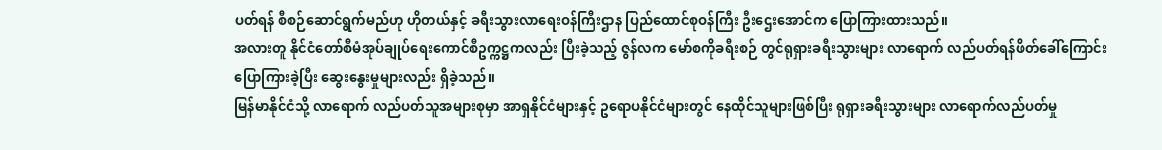ပတ်ရန် စီစဉ်ဆောင်ရွက်မည်ဟု ဟိုတယ်နှင့် ခရီးသွားလာရေးဝန်ကြီးဌာန ပြည်ထောင်စုဝန်ကြီး ဦးဌေးအောင်က ပြောကြားထားသည်။
အလားတူ နိုင်ငံတော်စီမံအုပ်ချုပ်ရေးကောင်စီဥက္ကဋ္ဌကလည်း ပြီးခဲ့သည့် ဇွန်လက မော်စကိုခရီးစဉ် တွင်ရုရှားခရီးသွားများ လာရောက် လည်ပတ်ရန်ဖိတ်ခေါ်ကြောင်း ပြောကြားခဲ့ပြီး ဆွေးနွေးမှုများလည်း ရှိခဲ့သည်။
မြန်မာနိုင်ငံသို့ လာရောက် လည်ပတ်သူအများစုမှာ အာရှနိုင်ငံများနှင့် ဥရောပနိုင်ငံများတွင် နေထိုင်သူများဖြစ်ပြီး ရုရှားခရီးသွားများ လာရောက်လည်ပတ်မှု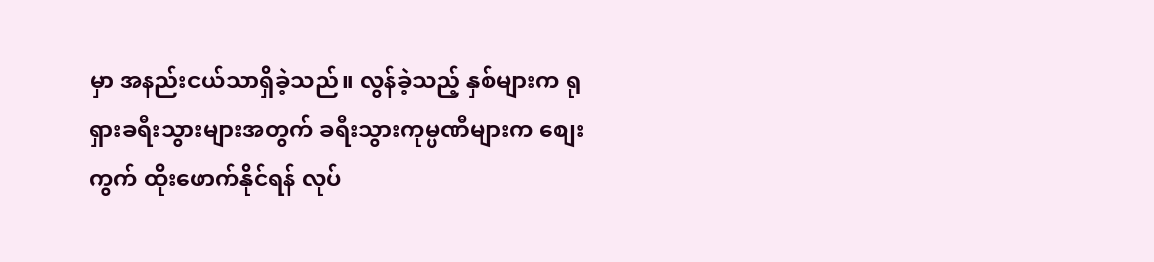မှာ အနည်းငယ်သာရှိခဲ့သည်။ လွန်ခဲ့သည့် နှစ်များက ရုရှားခရီးသွားများအတွက် ခရီးသွားကုမ္ပဏီများက စျေးကွက် ထိုးဖောက်နိုင်ရန် လုပ်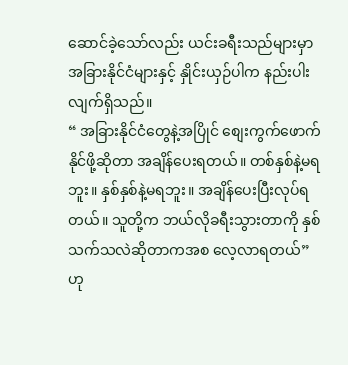ဆောင်ခဲ့သော်လည်း ယင်းခရီးသည်များမှာ အခြားနိုင်ငံများနှင့် နှိုင်းယှဉ်ပါက နည်းပါးလျက်ရှိသည်။
“ အခြားနိုင်ငံတွေနဲ့အပြိုင် စျေးကွက်ဖောက်နိုင်ဖို့ဆိုတာ အချိန်ပေးရတယ်။ တစ်နှစ်နဲ့မရဘူး။ နှစ်နှစ်နဲ့မရဘူး။ အချိန်ပေးပြီးလုပ်ရတယ်။ သူတို့က ဘယ်လိုခရီးသွားတာကို နှစ်သက်သလဲဆိုတာကအစ လေ့လာရတယ်” ဟု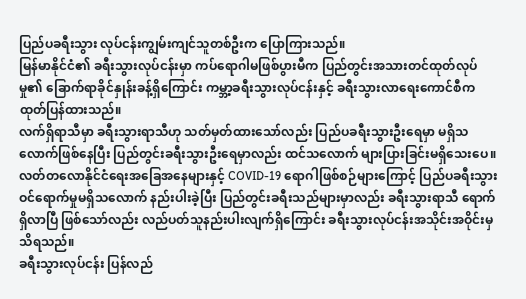ပြည်ပခရီးသွား လုပ်ငန်းကျွမ်းကျင်သူတစ်ဦးက ပြောကြားသည်။
မြန်မာနိုင်ငံ၏ ခရီးသွားလုပ်ငန်းမှာ ကပ်ရောဂါမဖြစ်ပွားမီက ပြည်တွင်းအသားတင်ထုတ်လုပ်မှု၏ ခြောက်ရာခိုင်နှုန်းခန့်ရှိကြောင်း ကမ္ဘာ့ခရီးသွားလုပ်ငန်းနှင့် ခရီးသွားလာရေးကောင်စီက ထုတ်ပြန်ထားသည်။
လက်ရှိရာသီမှာ ခရီးသွားရာသီဟု သတ်မှတ်ထားသော်လည်း ပြည်ပခရီးသွားဦးရေမှာ မရှိသလောက်ဖြစ်နေပြီး ပြည်တွင်းခရီးသွားဦးရေမှာလည်း ထင်သလောက် များပြားခြင်းမရှိသေးပေ။
လတ်တလောနိုင်ငံရေးအခြေအနေများနှင့် COVID-19 ရောဂါဖြစ်စဉ်များကြောင့် ပြည်ပခရီးသွား ဝင်ရောက်မှုမရှိသလောက် နည်းပါးခဲ့ပြီး ပြည်တွင်းခရီးသည်များမှာလည်း ခရီးသွားရာသီ ရောက်ရှိလာပြီ ဖြစ်သော်လည်း လည်ပတ်သူနည်းပါးလျက်ရှိကြောင်း ခရီးသွားလုပ်ငန်းအသိုင်းအဝိုင်းမှ သိရသည်။
ခရီးသွားလုပ်ငန်း ပြန်လည်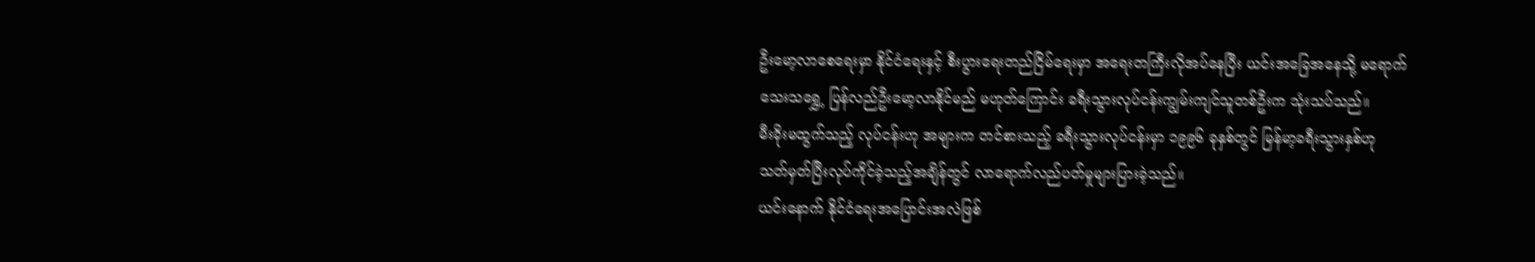ဦးမော့လာစေရေးမှာ နိုင်ငံရေးနှင့် စီးပွားရေးတည်ငြိမ်ရေးမှာ အရေးတကြီးလိုအပ်နေပြီး ယင်းအခြေအနေသို့ မရောက်သေးသရွှေ့ ပြန်လည်ဦးမော့လာနိုင်မည် မဟုတ်ကြောင်း ခရီးသွားလုပ်ငန်းကျွမ်းကျင်သူတစ်ဦးက သုံးသပ်သည်။
မီးခိုးမထွက်သည့် လုပ်ငန်းဟု အများက တင်စားသည့် ခရီးသွားလုပ်ငန်းမှာ ၁၉၉၆ ခုနှစ်တွင် မြန်မာ့ခရီးသွားနှစ်ဟု သတ်မှတ်ပြီးလုပ်ကိုင်ခဲ့သည့်အချိန်တွင် လာရောက်လည်ပတ်မှုများပြားခဲ့သည်။
ယင်းနောက် နိုင်ငံရေးအပြောင်းအလဲဖြစ်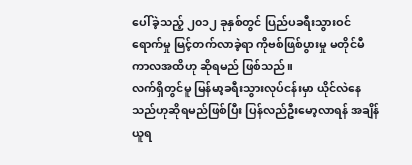ပေါ်ခဲ့သည့် ၂၀၁၂ ခုနှစ်တွင် ပြည်ပခရီးသွားဝင်ရောက်မှု မြင့်တက်လာခဲ့ရာ ကိုဗစ်ဖြစ်ပွားမှု မတိုင်မီကာလအထိဟု ဆိုရမည် ဖြစ်သည်။
လက်ရှိတွင်မူ မြန်မာ့ခရီးသွားလုပ်ငန်းမှာ ယိုင်လဲနေသည်ဟုဆိုရမည်ဖြစ်ပြီး ပြန်လည်ဦးမော့လာရန် အချိန်ယူရ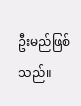ဦးမည်ဖြစ်သည်။